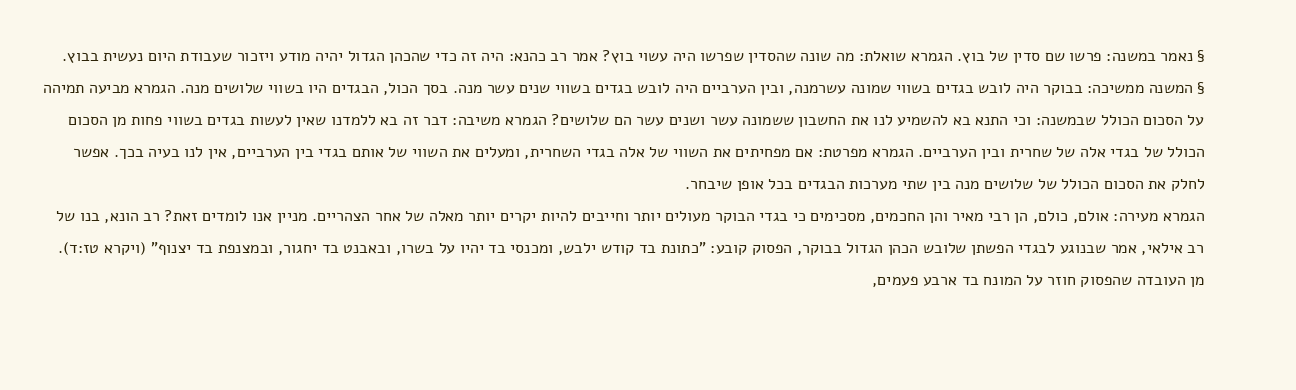§ נאמר במשנה: פרשו שם סדין של בוץ. הגמרא שואלת: מה שונה שהסדין שפרשו היה עשוי בוץ? אמר רב כהנא: היה זה כדי שהכהן הגדול יהיה מודע ויזכור שעבודת היום נעשית בבוץ.
§ המשנה ממשיכה: בבוקר היה לובש בגדים בשווי שמונה עשרמנה, ובין הערביים היה לובש בגדים בשווי שנים עשר מנה. בסך הכול, הבגדים היו בשווי שלושים מנה. הגמרא מביעה תמיהה על הסכום הכולל שבמשנה: וכי התנא בא להשמיע לנו את החשבון ששמונה עשר ושנים עשר הם שלושים? הגמרא משיבה: דבר זה בא ללמדנו שאין לעשות בגדים בשווי פחות מן הסכום הכולל של בגדי אלה של שחרית ובין הערביים. הגמרא מפרטת: אם מפחיתים את השווי של אלה בגדי השחרית, ומעלים את השווי של אותם בגדי בין הערביים, אין לנו בעיה בכך. אפשר לחלק את הסכום הכולל של שלושים מנה בין שתי מערכות הבגדים בכל אופן שיבחר.
הגמרא מעירה: אולם, כולם, הן רבי מאיר והן החכמים, מסכימים כי בגדי הבוקר מעולים יותר וחייבים להיות יקרים יותר מאלה של אחר הצהריים. מניין אנו לומדים זאת? רב הונא, בנו של רב אילאי, אמר שבנוגע לבגדי הפשתן שלובש הכהן הגדול בבוקר, הפסוק קובע: "כתונת בד קודש ילבש, ומכנסי בד יהיו על בשרו, ובאבנט בד יחגור, ובמצנפת בד יצנוף" (ויקרא טז:ד). מן העובדה שהפסוק חוזר על המונח בד ארבע פעמים,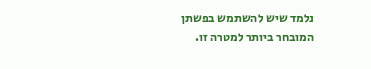נלמד שיש להשתמש בפשתן המובחר ביותר למטרה זו.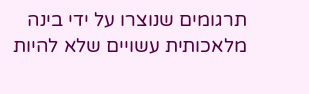תרגומים שנוצרו על ידי בינה מלאכותית עשויים שלא להיות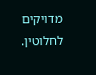מדויקים לחלוטין.